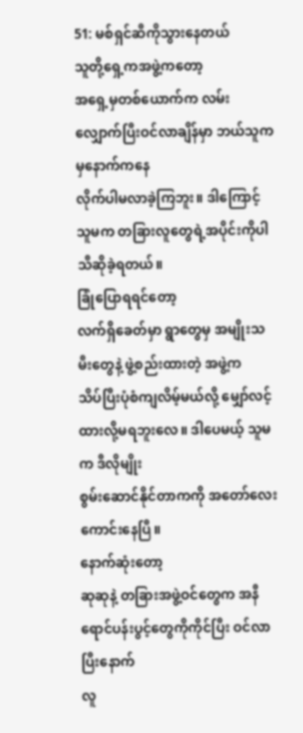51: မစ်ရှင်ဆီကိုသွားနေတယ်
သူတို့ရှေ့ကအဖွဲ့ကတော့
အရှေ့မှတစ်ယောက်က လမ်းလျှောက်ပြီးဝင်လာချိန်မှာ ဘယ်သူကမှနောက်ကနေ
လိုက်ပါမလာခဲ့ကြဘူး။ ဒါကြောင့် သူမက တခြားလူတွေရဲ့အပိုင်းကိုပါသီဆိုခဲ့ရတယ်။
ခြုံပြောရရင်တော့
လက်ရှိခေတ်မှာ ရွာတွေမှ အမျိုးသမီးတွေနဲ့ ဖွဲ့စည်းထားတဲ့ အဖွဲ့က
သိပ်ပြီးပုံစံကျလိမ့်မယ်လို့ မျှော်လင့်ထားလို့မရဘူးလေ။ ဒါပေမယ့် သူမက ဒီလိုမျိုး
စွမ်းဆောင်နိုင်တာကကို အတော်လေး ကောင်းနေပြီ။
နောက်ဆုံးတော့
ဆုဆုနဲ့ တခြားအဖွဲ့ဝင်တွေက အနီရောင်ပန်းပွင့်တွေကိုကိုင်ပြီး ဝင်လာပြီးနောက်
လူ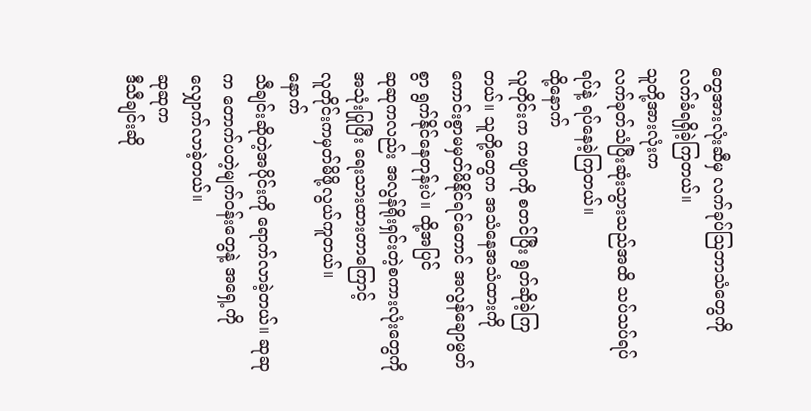တွေအားလုံးဆီမှ လက်ခုပ်သြဘာသံတွေကို လက်ခံရရှိခဲ့ကြတယ်။
သူတို့အားလုံးက
လက်ခုတ်သံပြီးဆုံးသွားသည်အထိ သပ်သပ်ရပ်ရပ်နဲ့ ရပ်နေခဲ့ကြတယ်။
ထို့နောက်
လူတိုင်းက ကဗျာကို စတင်ပြီး ရွတ်ဆိုခဲ့ကြတယ်။ သူတို့တွေက အသံနေအသံထားကို
ကောင်းစွာမမှတ်မိနိုင်ရင်တောင် အလွန်ချောမွတ်စွာ ရွက်နိုင်နေတုန်းပဲ။ ထို့အပြင်
ဆုဆုကလည်း အလွန်ရိုးရှင်းတဲ့စကားလုံးတွေကို အသုံးပြုပြီး ရေးသားထားတာကြောင့်
လူတိုင်းကမှတ်မိဖို့လွယ်ကူတယ်။
နောက်
သီချင်းဆိုတဲ့အပိုင်းကို ရောက်လာခဲ့တယ်။ ဆုဆုက တောက်ပတဲ့မျက်ဝန်းတွေနဲ့ အရှေ့ကို
လျှောက်လာခဲ့တယ်။
ဆုဆုက
ဒီသီချင်းဆို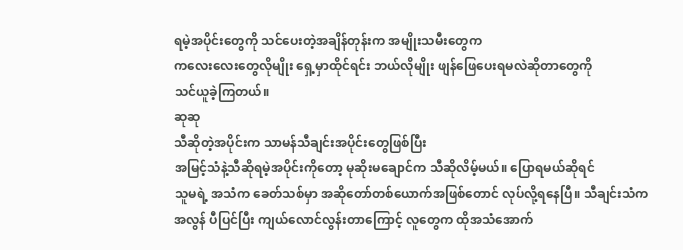ရမဲ့အပိုင်းတွေကို သင်ပေးတဲ့အချိန်တုန်းက အမျိုးသမီးတွေက
ကလေးလေးတွေလိုမျိုး ရှေ့မှာထိုင်ရင်း ဘယ်လိုမျိုး ဖျန်ဖြေပေးရမလဲဆိုတာတွေကို
သင်ယူခဲ့ကြတယ်။
ဆုဆု
သီဆိုတဲ့အပိုင်းက သာမန်သီချင်းအပိုင်းတွေဖြစ်ပြီး
အမြင့်သံနဲ့သီဆိုရမဲ့အပိုင်းကိုတော့ မုဆိုးမချောင်က သီဆိုလိမ့်မယ်။ ပြောရမယ်ဆိုရင်
သူမရဲ့ အသံက ခေတ်သစ်မှာ အဆိုတော်တစ်ယောက်အဖြစ်တောင် လုပ်လို့ရနေပြီ။ သီချင်းသံက
အလွန် ပီပြင်ပြီး ကျယ်လောင်လွန်းတာကြောင့် လူတွေက ထိုအသံအောက်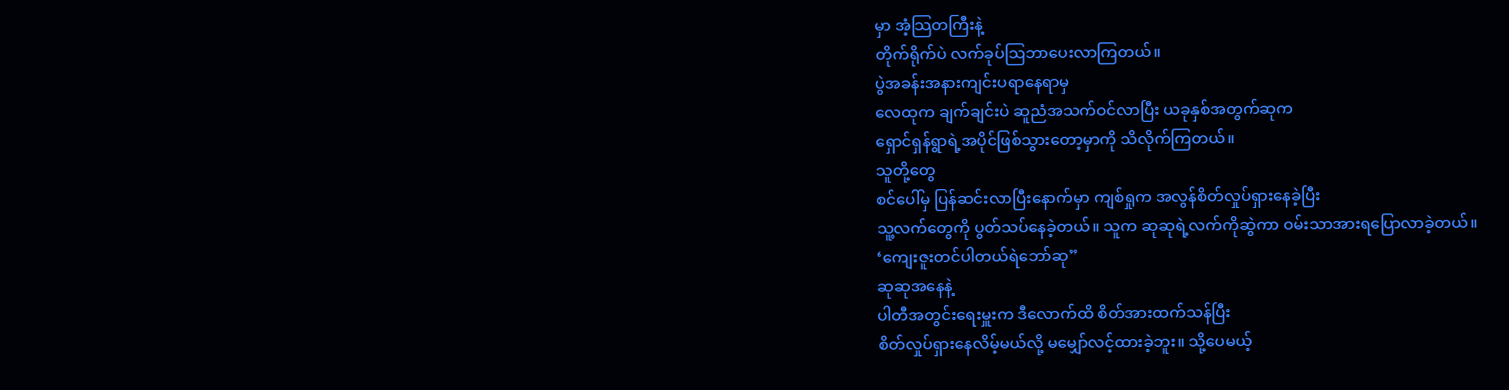မှာ အံ့သြတကြီးနဲ့
တိုက်ရိုက်ပဲ လက်ခုပ်သြဘာပေးလာကြတယ်။
ပွဲအခန်းအနားကျင်းပရာနေရာမှ
လေထုက ချက်ချင်းပဲ ဆူညံအသက်ဝင်လာပြီး ယခုနှစ်အတွက်ဆုက
ရှောင်ရှန်ရွာရဲ့အပိုင်ဖြစ်သွားတော့မှာကို သိလိုက်ကြတယ်။
သူတို့တွေ
စင်ပေါ်မှ ပြန်ဆင်းလာပြီးနောက်မှာ ကျစ်ရှုက အလွန်စိတ်လှုပ်ရှားနေခဲ့ပြီး
သူ့လက်တွေကို ပွတ်သပ်နေခဲ့တယ်။ သူက ဆုဆုရဲ့လက်ကိုဆွဲကာ ဝမ်းသာအားရပြောလာခဲ့တယ်။
‘ကျေးဇူးတင်ပါတယ်ရဲဘော်ဆု”
ဆုဆုအနေနဲ့
ပါတီအတွင်းရေးမှူးက ဒီလောက်ထိ စိတ်အားထက်သန်ပြီး
စိတ်လှုပ်ရှားနေလိမ့်မယ်လို့ မမျှော်လင့်ထားခဲ့ဘူး။ သို့ပေမယ့်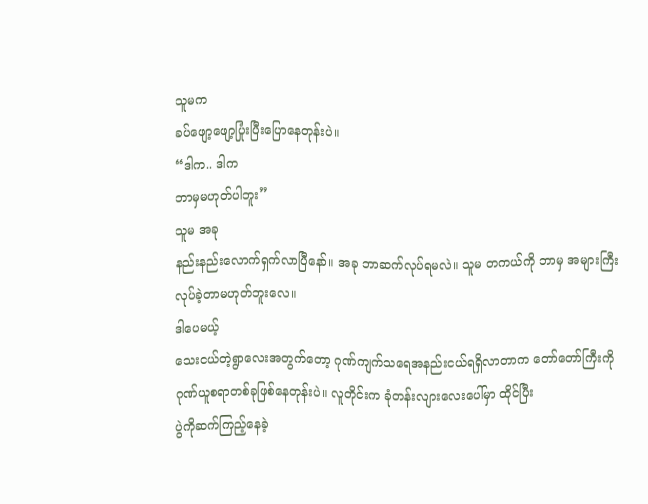သူမက
ခပ်ဖျော့ဖျော့ပြုံးပြီးပြောနေတုန်းပဲ။
“ဒါက.. ဒါက
ဘာမှမဟုတ်ပါဘူး”
သူမ အခု
နည်းနည်းလောက်ရှက်လာပြီနော်။ အခု ဘာဆက်လုပ်ရမလဲ။ သူမ တကယ်ကို ဘာမှ အများကြီး
လုပ်ခဲ့တာမဟုတ်ဘူးလေ။
ဒါပေမယ့်
သေးငယ်တဲ့ရွာလေးအတွက်တော့ ဂုဏ်ကျက်သရေအနည်းငယ်ရရှိလာတာက တော်တော်ကြီးကို
ဂုဏ်ယူစရာတစ်ခုဖြစ်နေတုန်းပဲ။ လူတိုင်းက ခုံတန်းလျားလေးပေါ်မှာ ထိုင်ပြီး
ပွဲကိုဆက်ကြည့်နေခဲ့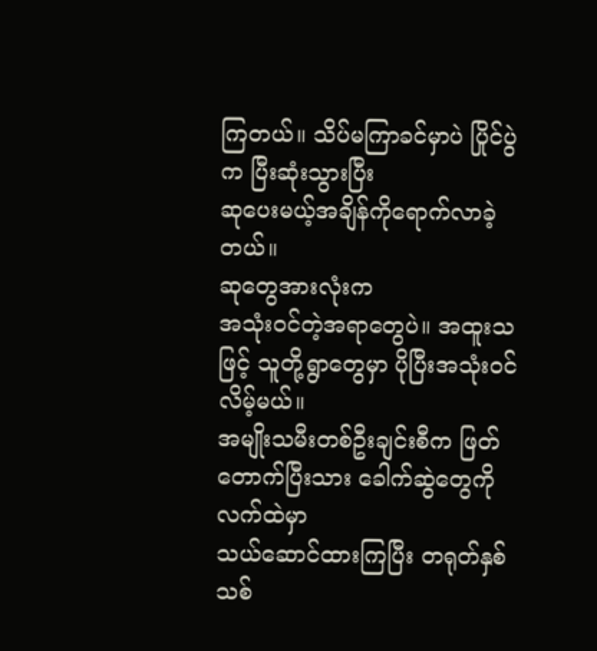ကြတယ်။ သိပ်မကြာခင်မှာပဲ ပြိုင်ပွဲက ပြီးဆုံးသွားပြီး
ဆုပေးမယ့်အချိန်ကိုရောက်လာခဲ့တယ်။
ဆုတွေအားလုံးက
အသုံးဝင်တဲ့အရာတွေပဲ။ အထူးသဖြင့် သူတို့ရွာတွေမှာ ပိုပြီးအသုံးဝင်လိမ့်မယ်။
အမျိုးသမီးတစ်ဦးချင်းစီက ဖြတ်တောက်ပြီးသား ခေါက်ဆွဲတွေကိုလက်ထဲမှာ
သယ်ဆောင်ထားကြပြီး တရုတ်နှစ်သစ်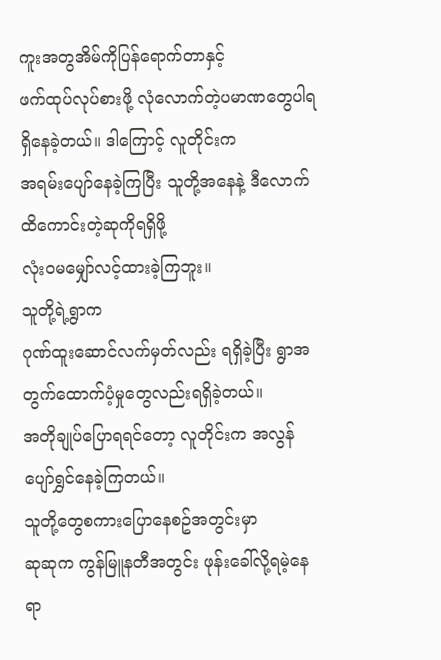ကူးအတွအိမ်ကိုပြန်ရောက်တာနှင့်
ဖက်ထုပ်လုပ်စားဖို့ လုံလောက်တဲ့ပမာဏတွေပါရရှိနေခဲ့တယ်။ ဒါကြောင့် လူတိုင်းက
အရမ်းပျော်နေခဲ့ကြပြီး သူတို့အနေနဲ့ ဒီလောက်ထိကောင်းတဲ့ဆုကိုရရှိဖို့
လုံးဝမမျှော်လင့်ထားခဲ့ကြဘူး။
သူတို့ရဲ့ရွာက
ဂုဏ်ထူးဆောင်လက်မှတ်လည်း ရရှိခဲ့ပြီး ရွာအတွက်ထောက်ပံ့မှုတွေလည်းရရှိခဲ့တယ်။
အတိုချုပ်ပြောရရင်တော့ လူတိုင်းက အလွန်ပျော်ရွှင်နေခဲ့ကြတယ်။
သူတို့တွေစကားပြောနေစဥ်အတွင်းမှာ
ဆုဆုက ကွန်မြူနတီအတွင်း ဖုန်းခေါ်လို့ရမဲ့နေရာ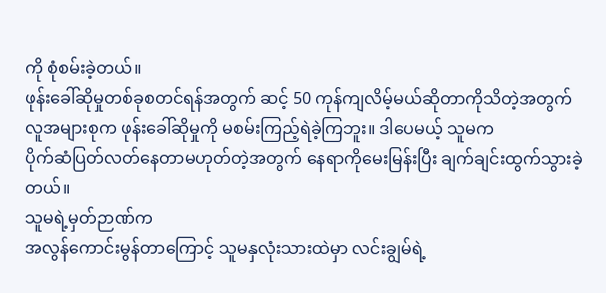ကို စုံစမ်းခဲ့တယ်။
ဖုန်းခေါ်ဆိုမှုတစ်ခုစတင်ရန်အတွက် ဆင့် 50 ကုန်ကျလိမ့်မယ်ဆိုတာကိုသိတဲ့အတွက်
လူအများစုက ဖုန်းခေါ်ဆိုမှုကို မစမ်းကြည့်ရဲခဲ့ကြဘူး။ ဒါပေမယ့် သူမက
ပိုက်ဆံပြတ်လတ်နေတာမဟုတ်တဲ့အတွက် နေရာကိုမေးမြန်းပြီး ချက်ချင်းထွက်သွားခဲ့တယ်။
သူမရဲ့မှတ်ဉာဏ်က
အလွန်ကောင်းမွန်တာကြောင့် သူမနှလုံးသားထဲမှာ လင်းချွမ်ရဲ့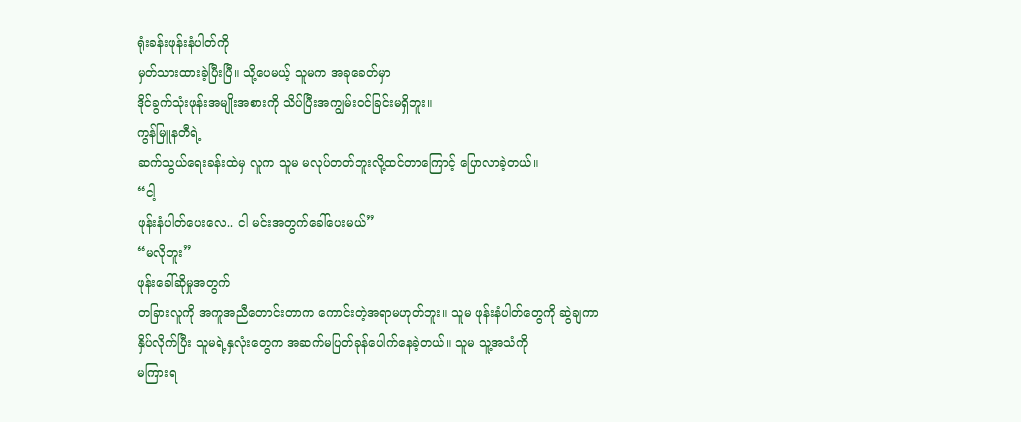ရုံးခန်းဖုန်းနံပါတ်ကို
မှတ်သားထားခဲ့ပြီးပြီ။ သို့ပေမယ့် သူမက အခုခေတ်မှာ
ဒိုင်ခွက်သုံးဖုန်းအမျိုးအစားကို သိပ်ပြီးအကျွမ်းဝင်ခြင်းမရှိဘူး။
ကွန်မြူနတီရဲ့
ဆက်သွယ်ရေးခန်းထဲမှ လူက သူမ မလုပ်တတ်ဘူးလို့ထင်တာကြောင့် ပြောလာခဲ့တယ်။
“ငါ့
ဖုန်းနံပါတ်ပေးလေ.. ငါ မင်းအတွက်ခေါ်ပေးမယ်”
“မလိုဘူး”
ဖုန်းခေါ်ဆိုမှုအတွက်
တခြားလူကို အကူအညီတောင်းတာက ကောင်းတဲ့အရာမဟုတ်ဘူး။ သူမ ဖုန်းနံပါတ်တွေကို ဆွဲချကာ
နှိပ်လိုက်ပြီး သူမရဲ့နှလုံးတွေက အဆက်မပြတ်ခုန်ပေါက်နေခဲ့တယ်။ သူမ သူ့အသံကို
မကြားရ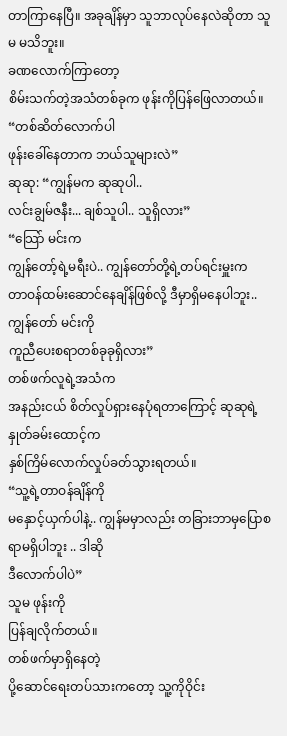တာကြာနေပြီ။ အခုချိန်မှာ သူဘာလုပ်နေလဲဆိုတာ သူမ မသိဘူး။
ခဏလောက်ကြာတော့
စိမ်းသက်တဲ့အသံတစ်ခုက ဖုန်းကိုပြန်ဖြေလာတယ်။
“တစ်ဆိတ်လောက်ပါ
ဖုန်းခေါ်နေတာက ဘယ်သူများလဲ”
ဆုဆု: “ကျွန်မက ဆုဆုပါ..
လင်းချွမ်ဇနီး... ချစ်သူပါ.. သူရှိလား”
“သြော် မင်းက
ကျွန်တော့်ရဲ့မရီးပဲ.. ကျွန်တော်တို့ရဲ့တပ်ရင်းမှူးက
တာဝန်ထမ်းဆောင်နေချိန်ဖြစ်လို့ ဒီမှာရှိမနေပါဘူး.. ကျွန်တော် မင်းကို
ကူညီပေးစရာတစ်ခုခုရှိလား”
တစ်ဖက်လူရဲ့အသံက
အနည်းငယ် စိတ်လှုပ်ရှားနေပုံရတာကြောင့် ဆုဆုရဲ့နှုတ်ခမ်းထောင့်က
နှစ်ကြိမ်လောက်လှုပ်ခတ်သွားရတယ်။
“သူ့ရဲ့တာဝန်ချိန်ကို
မနှောင့်ယှက်ပါနဲ့.. ကျွန်မမှာလည်း တခြားဘာမှပြောစရာမရှိပါဘူး .. ဒါဆို
ဒီလောက်ပါပဲ”
သူမ ဖုန်းကို
ပြန်ချလိုက်တယ်။
တစ်ဖက်မှာရှိနေတဲ့
ပို့ဆောင်ရေးတပ်သားကတော့ သူ့ကိုဝိုင်း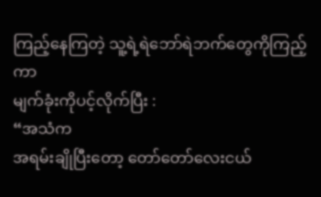ကြည့်နေကြတဲ့ သူ့ရဲ့ရဲဘော်ရဲဘက်တွေကိုကြည့်ကာ
မျက်ခုံးကိုပင့်လိုက်ပြီး :
“အသံက
အရမ်းချိုပြီးတော့ တော်တော်လေးငယ်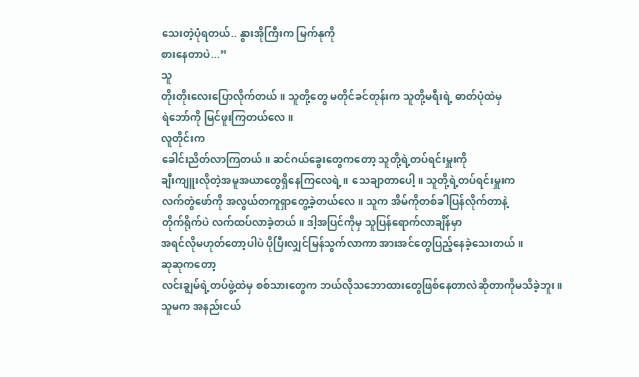သေးတဲ့ပုံရတယ်.. နွားအိုကြီးက မြက်နုကို
စားနေတာပဲ...”
သူ
တိုးတိုးလေးပြောလိုက်တယ်။ သူတို့တွေ မတိုင်ခင်တုန်းက သူတို့မရီးရဲ့ ဓာတ်ပုံထဲမှ
ရဲဘော်ကို မြင်ဖူးကြတယ်လေ။
လူတိုင်းက
ခေါင်းညိတ်လာကြတယ်။ ဆင်ဂယ်ခွေးတွေကတော့ သူတို့ရဲ့တပ်ရင်းမှူးကို
ချီးကျူးလိုတဲ့အမူအယာတွေရှိနေကြလေရဲ့။ သေချာတာပေါ့။ သူတို့ရဲ့တပ်ရင်းမှူးက
လက်တွဲဖော်ကို အလွယ်တကူရှာတွေ့ခဲ့တယ်လေ။ သူက အိမ်ကိုတစ်ခါပြန်လိုက်တာနဲ့
တိုက်ရိုက်ပဲ လက်ထပ်လာခဲ့တယ်။ ဒါ့အပြင်ကိုမှ သူပြန်ရောက်လာချိန်မှာ
အရင်လိုမဟုတ်တော့ပါပဲ ပိုပြီးလျှင်မြန်သွက်လာကာ အားအင်တွေပြည့်နေခဲ့သေးတယ်။
ဆုဆုကတော့
လင်းချွမ်ရဲ့တပ်ဖွဲ့ထဲမှ စစ်သားတွေက ဘယ်လိုသဘောထားတွေဖြစ်နေတာလဲဆိုတာကိုမသိခဲ့ဘူး။
သူမက အနည်းငယ်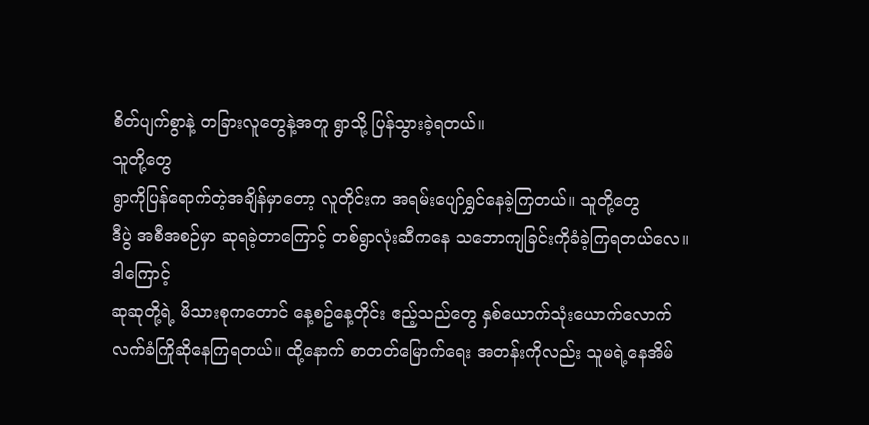စိတ်ပျက်စွာနဲ့ တခြားလူတွေနဲ့အတူ ရွာသို့ ပြန်သွားခဲ့ရတယ်။
သူတို့တွေ
ရွာကိုပြန်ရောက်တဲ့အချိန်မှာတော့ လူတိုင်းက အရမ်းပျော်ရွှင်နေခဲ့ကြတယ်။ သူတို့တွေ
ဒီပွဲ အစီအစဉ်မှာ ဆုရခဲ့တာကြောင့် တစ်ရွာလုံးဆီကနေ သဘောကျခြင်းကိုခံခဲ့ကြရတယ်လေ။
ဒါကြောင့်
ဆုဆုတို့ရဲ့ မိသားစုကတောင် နေ့စဥ်နေ့တိုင်း ဧည့်သည်တွေ နှစ်ယောက်သုံးယောက်လောက်
လက်ခံကြိုဆိုနေကြရတယ်။ ထို့နောက် စာတတ်မြောက်ရေး အတန်းကိုလည်း သူမရဲ့နေအိမ်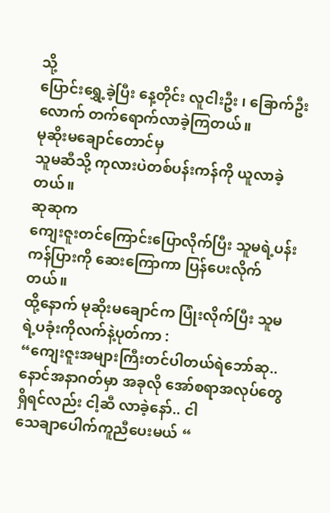သို့
ပြောင်းရွှေ့ခဲ့ပြီး နေ့တိုင်း လူငါးဦး ၊ ခြောက်ဦးလောက် တက်ရောက်လာခဲ့ကြတယ်။
မုဆိုးမချောင်တောင်မှ
သူမဆီသို့ ကုလားပဲတစ်ပန်းကန်ကို ယူလာခဲ့တယ်။
ဆုဆုက
ကျေးဇူးတင်ကြောင်းပြောလိုက်ပြီး သူမရဲ့ပန်းကန်ပြားကို ဆေးကြောကာ ပြန်ပေးလိုက်တယ်။
ထို့နောက် မုဆိုးမချောင်က ပြုံးလိုက်ပြီး သူမရဲ့ပခုံးကိုလက်နဲ့ပုတ်ကာ :
“ကျေးဇူးအများကြီးတင်ပါတယ်ရဲဘော်ဆု..
နောင်အနာဂတ်မှာ အခုလို အော်စရာအလုပ်တွေရှိရင်လည်း ငါ့ဆီ လာခဲ့နော်.. ငါ
သေချာပေါက်ကူညီပေးမယ် “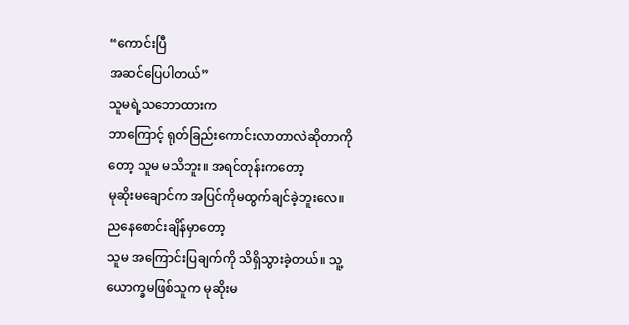“ကောင်းပြီ
အဆင်ပြေပါတယ်”
သူမရဲ့သဘောထားက
ဘာကြောင့် ရုတ်ခြည်းကောင်းလာတာလဲဆိုတာကိုတော့ သူမ မသိဘူး။ အရင်တုန်းကတော့
မုဆိုးမချောင်က အပြင်ကိုမထွက်ချင်ခဲ့ဘူးလေ။
ညနေစောင်းချိန်မှာတော့
သူမ အကြောင်းပြချက်ကို သိရှိသွားခဲ့တယ်။ သူ့ယောက္ခမဖြစ်သူက မုဆိုးမ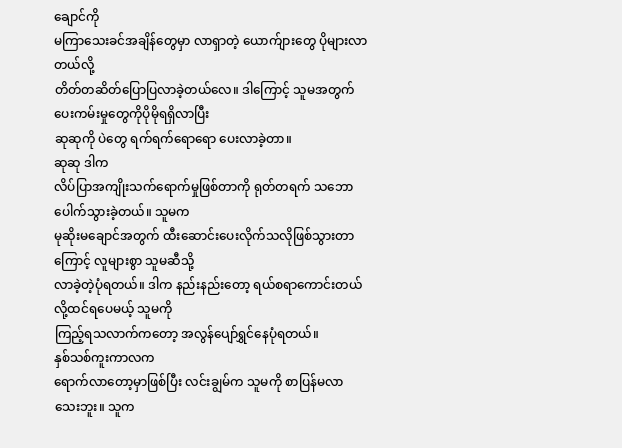ချောင်ကို
မကြာသေးခင်အချိန်တွေမှာ လာရှာတဲ့ ယောက်ျားတွေ ပိုများလာတယ်လို့
တိတ်တဆိတ်ပြောပြလာခဲ့တယ်လေ။ ဒါကြောင့် သူမအတွက် ပေးကမ်းမှုတွေကိုပိုမိုရရှိလာပြီး
ဆုဆုကို ပဲတွေ ရက်ရက်ရောရော ပေးလာခဲ့တာ။
ဆုဆု ဒါက
လိပ်ပြာအကျိုးသက်ရောက်မှုဖြစ်တာကို ရုတ်တရက် သဘောပေါက်သွားခဲ့တယ်။ သူမက
မုဆိုးမချောင်အတွက် ထီးဆောင်းပေးလိုက်သလိုဖြစ်သွားတာကြောင့် လူများစွာ သူမဆီသို့
လာခဲ့တဲ့ပုံရတယ်။ ဒါက နည်းနည်းတော့ ရယ်စရာကောင်းတယ်လို့ထင်ရပေမယ့် သူမကို
ကြည့်ရသလာက်ကတော့ အလွန်ပျော်ရွှင်နေပုံရတယ်။
နှစ်သစ်ကူးကာလက
ရောက်လာတော့မှာဖြစ်ပြီး လင်းချွမ်က သူမကို စာပြန်မလာသေးဘူး။ သူက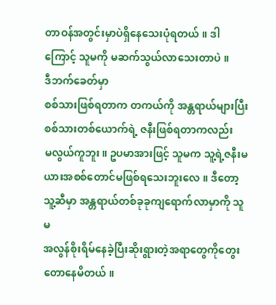တာဝန်အတွင်းမှာပဲရှိနေသေးပုံရတယ်။ ဒါကြောင့် သူမကို မဆက်သွယ်လာသေးတာပဲ။
ဒီဘက်ခေတ်မှာ
စစ်သားဖြစ်ရတာက တကယ်ကို အန္တရာယ်များပြီး စစ်သားတစ်ယောက်ရဲ့ ဇနီးဖြစ်ရတာကလည်း
မလွယ်ကူဘူး။ ဥပမာအားဖြင့် သူမက သူ့ရဲ့ဇနီးမယားအစစ်တောင်မဖြစ်ရသေးဘူးလေ။ ဒီတော့
သူ့ဆီမှာ အန္တရာယ်တစ်ခုခုကျရောက်လာမှာကို သူမ
အလွန်စိုးရိမ်နေခဲ့ပြီးဆိုးရွားတဲ့အရာတွေကိုတွေးတောနေမိတယ်။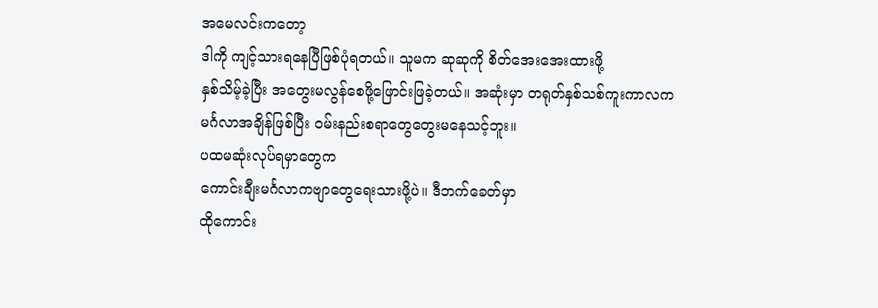အမေလင်းကတော့
ဒါကို ကျင့်သားရနေပြီဖြစ်ပုံရတယ်။ သူမက ဆုဆုကို စိတ်အေးအေးထားဖို့
နှစ်သိမ့်ခဲ့ပြီး အတွေးမလွန်စေဖို့ဖြောင်းဖြခဲ့တယ်။ အဆုံးမှာ တရုတ်နှစ်သစ်ကူးကာလက
မင်္ဂလာအချိန်ဖြစ်ပြီး ဝမ်းနည်းစရာတွေတွေးမနေသင့်ဘူး။
ပထမဆုံးလုပ်ရမှာတွေက
ကောင်းချီးမင်္ဂလာကဗျာတွေရေးသားဖို့ပဲ။ ဒီဘက်ခေတ်မှာ
ထိုကောင်း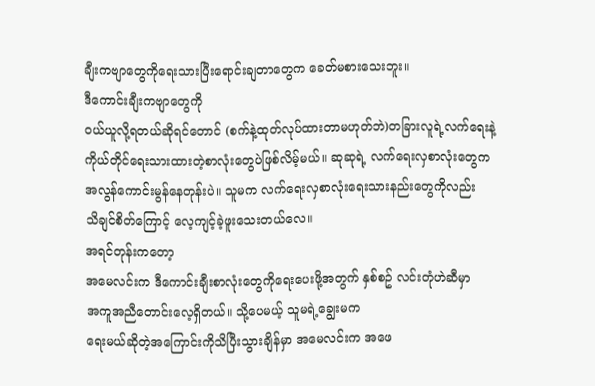ချီးကဗျာတွေကိုရေးသားပြီးရောင်းချတာတွေက ခေတ်မစားသေးဘူး။
ဒီကောင်းချီးကဗျာတွေကို
ဝယ်ယူလို့ရတယ်ဆိုရင်တောင် (စက်နဲ့ထုတ်လုပ်ထားတာမဟုတ်ဘဲ)တခြားလူရဲ့လက်ရေးနဲ့
ကိုယ်တိုင်ရေးသားထားတဲ့စာလုံးတွေပဲဖြစ်လိမ့်မယ်။ ဆုဆုရဲ့ လက်ရေးလှစာလုံးတွေက
အလွန်ကောင်းမွန်နေတုန်းပဲ။ သူမက လက်ရေးလှစာလုံးရေးသားနည်းတွေကိုလည်း
သိချင်စိတ်ကြောင့် လေ့ကျင့်ခဲ့ဖူးသေးတယ်လေ။
အရင်တုန်းကတော့
အမေလင်းက ဒီကောင်းချီးစာလုံးတွေကိုရေးပေးဖို့အတွက် နှစ်စဥ် လင်းတုံဟဲဆီမှာ
အကူအညီတောင်းလေ့ရှိတယ်။ သို့ပေမယ့် သူမရဲ့ချွေးမက
ရေးမယ်ဆိုတဲ့အကြောင်းကိုသိပြီးသွားချိန်မှာ အမေလင်းက အဖေ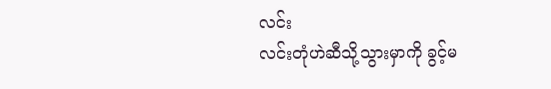လင်း
လင်းတုံဟဲဆီသို့သွားမှာကို ခွင့်မ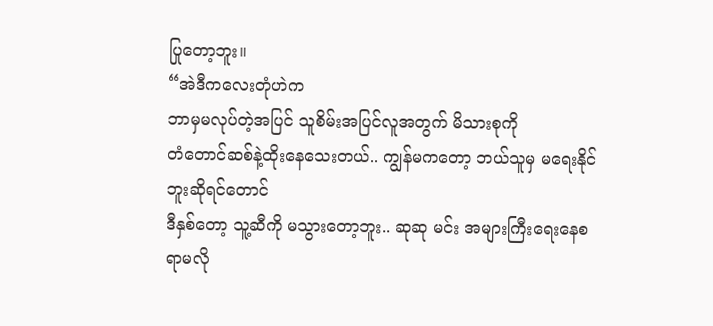ပြုတော့ဘူး။
“အဲဒီကလေးတုံဟဲက
ဘာမှမလုပ်တဲ့အပြင် သူစိမ်းအပြင်လူအတွက် မိသားစုကို
တံတောင်ဆစ်နဲ့ထိုးနေသေးတယ်.. ကျွန်မကတော့ ဘယ်သူမှ မရေးနိုင်ဘူးဆိုရင်တောင်
ဒီနှစ်တော့ သူ့ဆီကို မသွားတော့ဘူး.. ဆုဆု မင်း အများကြီးရေးနေစရာမလို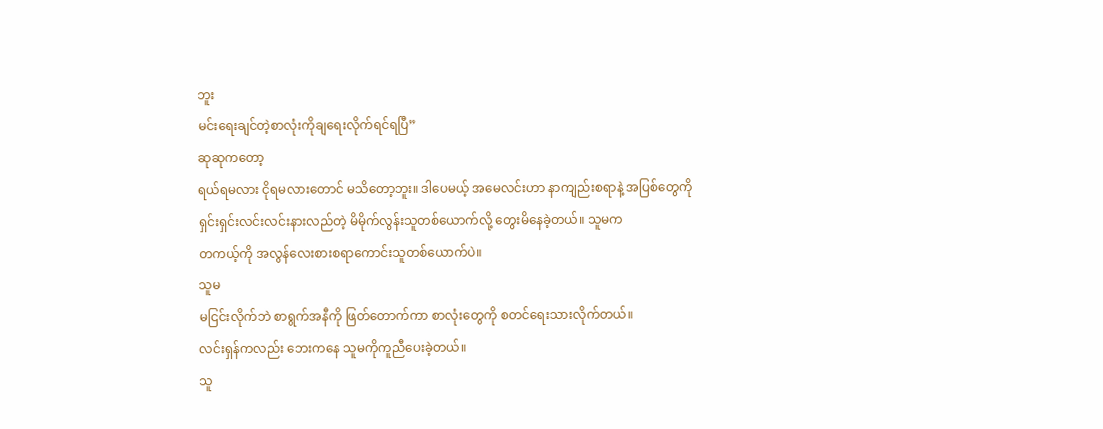ဘူး
မင်းရေးချင်တဲ့စာလုံးကိုချရေးလိုက်ရင်ရပြီ”
ဆုဆုကတော့
ရယ်ရမလား ငိုရမလားတောင် မသိတော့ဘူး။ ဒါပေမယ့် အမေလင်းဟာ နာကျည်းစရာနဲ့ အပြစ်တွေကို
ရှင်းရှင်းလင်းလင်းနားလည်တဲ့ မိမိုက်လွန်းသူတစ်ယောက်လို့ တွေးမိနေခဲ့တယ်။ သူမက
တကယ့်ကို အလွန်လေးစားစရာကောင်းသူတစ်ယောက်ပဲ။
သူမ
မငြင်းလိုက်ဘဲ စာရွက်အနီကို ဖြတ်တောက်ကာ စာလုံးတွေကို စတင်ရေးသားလိုက်တယ်။
လင်းရှန်ကလည်း ဘေးကနေ သူမကိုကူညီပေးခဲ့တယ်။
သူ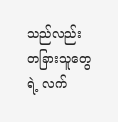သည်လည်း
တခြားသူတွေရဲ့ လက်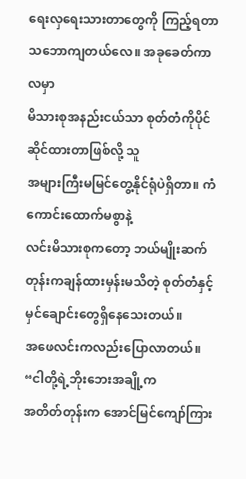ရေးလှရေးသားတာတွေကို ကြည့်ရတာ သဘောကျတယ်လေ။ အခုခေတ်ကာလမှာ
မိသားစုအနည်းငယ်သာ စုတ်တံကိုပိုင်ဆိုင်ထားတာဖြစ်လို့ သူ
အများကြီးမမြင်တွေ့နိုင်ရုံပဲရှိတာ။ ကံကောင်းထောက်မစွာနဲ့
လင်းမိသားစုကတော့ ဘယ်မျိုးဆက်တုန်းကချန်ထားမှန်းမသိတဲ့ စုတ်တံနှင့်
မှင်ချောင်းတွေရှိနေသေးတယ်။
အဖေလင်းကလည်းပြောလာတယ်။
“ငါတို့ရဲ့ဘိုးဘေးအချို့က
အတိတ်တုန်းက အောင်မြင်ကျော်ကြား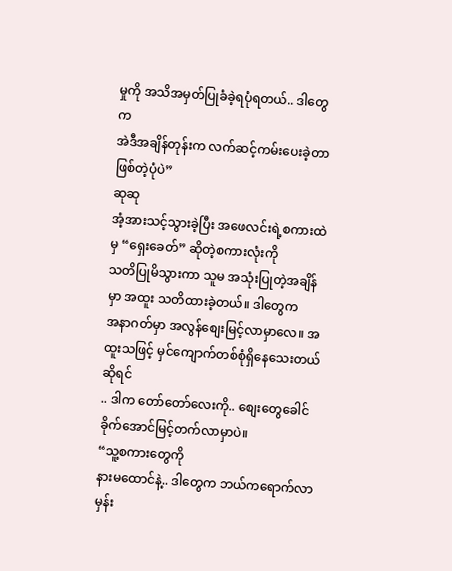မှုကို အသိအမှတ်ပြုခံခဲ့ရပုံရတယ်.. ဒါတွေက
အဲဒီအချိန်တုန်းက လက်ဆင့်ကမ်းပေးခဲ့တာဖြစ်တဲ့ပုံပဲ”
ဆုဆု
အံ့အားသင့်သွားခဲ့ပြီး အဖေလင်းရဲ့စကားထဲမှ “ရှေးခေတ်” ဆိုတဲ့စကားလုံးကို
သတိပြုမိသွားကာ သူမ အသုံးပြုတဲ့အချိန်မှာ အထူး သတိထားခဲ့တယ်။ ဒါတွေက
အနာဂတ်မှာ အလွန်စျေးမြင့်လာမှာလေ။ အထူးသဖြင့် မှင်ကျောက်တစ်စုံရှိနေသေးတယ်ဆိုရင်
.. ဒါက တော်တော်လေးကို.. စျေးတွေခေါင်ခိုက်အောင်မြင့်တက်လာမှာပဲ။
“သူ့စကားတွေကို
နားမထောင်နဲ့.. ဒါတွေက ဘယ်ကရောက်လာမှန်း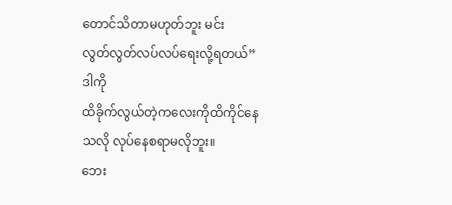တောင်သိတာမဟုတ်ဘူး မင်း
လွတ်လွတ်လပ်လပ်ရေးလို့ရတယ်”
ဒါကို
ထိခိုက်လွယ်တဲ့ကလေးကိုထိကိုင်နေသလို လုပ်နေစရာမလိုဘူး။
ဘေး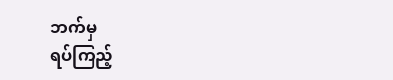ဘက်မှ
ရပ်ကြည့်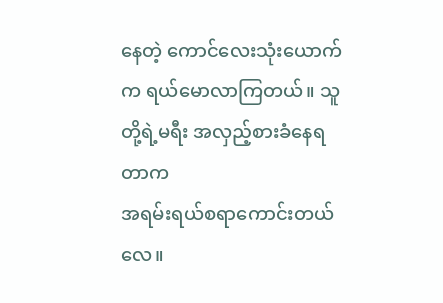နေတဲ့ ကောင်လေးသုံးယောက်က ရယ်မောလာကြတယ်။ သူတို့ရဲ့မရီး အလှည့်စားခံနေရတာက
အရမ်းရယ်စရာကောင်းတယ်လေ။